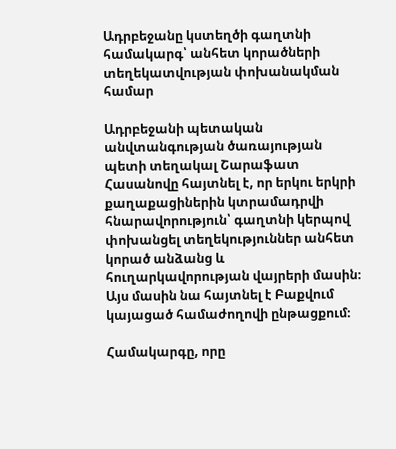Ադրբեջանը կստեղծի գաղտնի համակարգ՝ անհետ կորածների տեղեկատվության փոխանակման համար

Ադրբեջանի պետական անվտանգության ծառայության պետի տեղակալ Շարաֆատ Հասանովը հայտնել է, որ երկու երկրի քաղաքացիներին կտրամադրվի հնարավորություն՝ գաղտնի կերպով փոխանցել տեղեկություններ անհետ կորած անձանց և հուղարկավորության վայրերի մասին։ Այս մասին նա հայտնել է Բաքվում կայացած համաժողովի ընթացքում։

Համակարգը, որը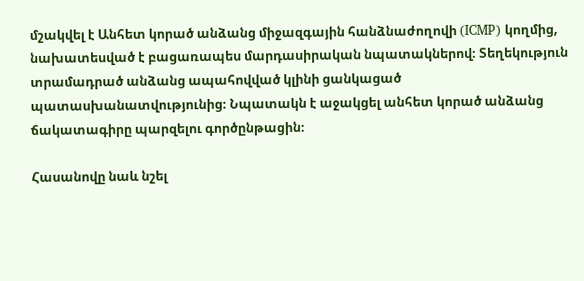մշակվել է Անհետ կորած անձանց միջազգային հանձնաժողովի (ICMP) կողմից, նախատեսված է բացառապես մարդասիրական նպատակներով։ Տեղեկություն տրամադրած անձանց ապահովված կլինի ցանկացած պատասխանատվությունից։ Նպատակն է աջակցել անհետ կորած անձանց ճակատագիրը պարզելու գործընթացին։

Հասանովը նաև նշել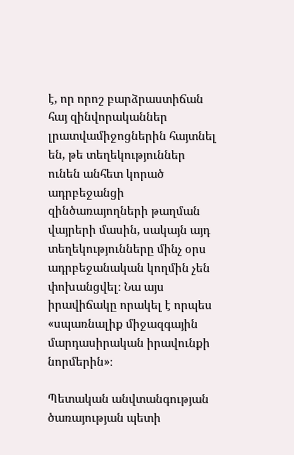է, որ որոշ բարձրաստիճան հայ զինվորականներ լրատվամիջոցներին հայտնել են, թե տեղեկություններ ունեն անհետ կորած ադրբեջանցի զինծառայողների թաղման վայրերի մասին, սակայն այդ տեղեկությունները մինչ օրս ադրբեջանական կողմին չեն փոխանցվել։ Նա այս իրավիճակը որակել է որպես «սպառնալիք միջազգային մարդասիրական իրավունքի նորմերին»։

Պետական անվտանգության ծառայության պետի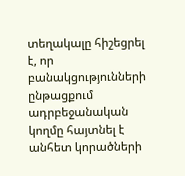տեղակալը հիշեցրել է, որ բանակցությունների ընթացքում ադրբեջանական կողմը հայտնել է անհետ կորածների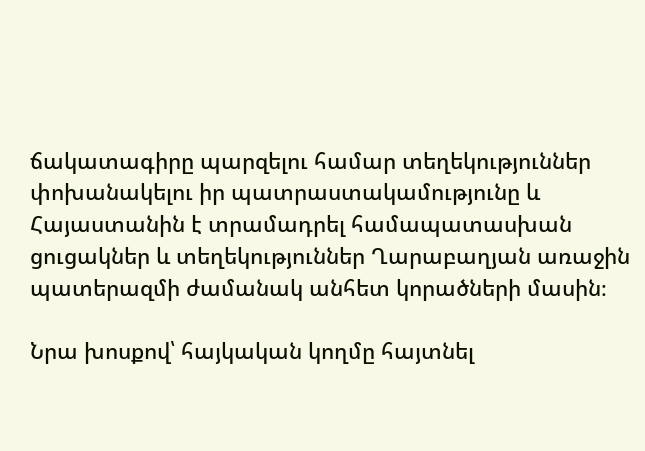ճակատագիրը պարզելու համար տեղեկություններ փոխանակելու իր պատրաստակամությունը և Հայաստանին է տրամադրել համապատասխան ցուցակներ և տեղեկություններ Ղարաբաղյան առաջին պատերազմի ժամանակ անհետ կորածների մասին։

Նրա խոսքով՝ հայկական կողմը հայտնել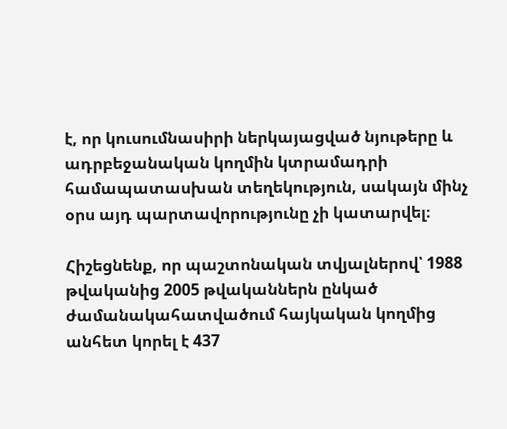է, որ կուսումնասիրի ներկայացված նյութերը և ադրբեջանական կողմին կտրամադրի համապատասխան տեղեկություն, սակայն մինչ օրս այդ պարտավորությունը չի կատարվել։

Հիշեցնենք, որ պաշտոնական տվյալներով՝ 1988 թվականից 2005 թվականներն ընկած ժամանակահատվածում հայկական կողմից անհետ կորել է 437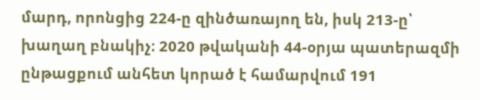մարդ, որոնցից 224-ը զինծառայող են, իսկ 213-ը՝ խաղաղ բնակիչ։ 2020 թվականի 44-օրյա պատերազմի ընթացքում անհետ կորած է համարվում 191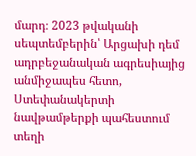մարդ։ 2023 թվականի սեպտեմբերին՝ Արցախի դեմ ադրբեջանական ագրեսիայից անմիջապես հետո, Ստեփանակերտի նավթամթերքի պահեստում տեղի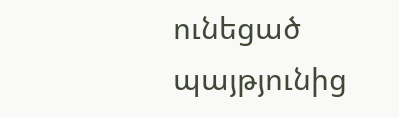ունեցած պայթյունից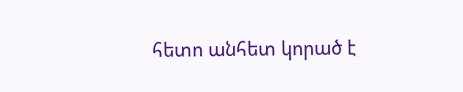հետո անհետ կորած է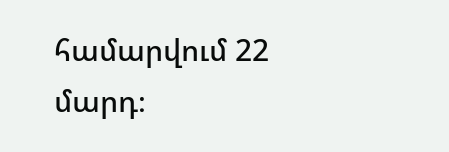համարվում 22 մարդ։